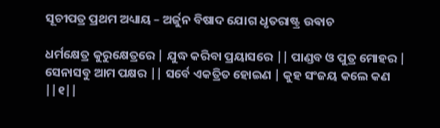ସୂଚୀପତ୍ର ପ୍ରଥମ ଅଧ୍ୟାୟ – ଅର୍ଜୁନ ବିଷାଦ ଯୋଗ ଧୃତରାଷ୍ଟ୍ର ଉଵାଚ

ଧର୍ମକ୍ଷେତ୍ର କୁରୁକ୍ଷେତ୍ରରେ | ଯୁଦ୍ଧ କରିବା ପ୍ରୟାସରେ || ପାଣ୍ଡବ ଓ ପୁତ୍ର ମୋହର | ସେନାସବୁ ଆମ ପକ୍ଷର || ସର୍ବେ ଏକତ୍ରିତ ହୋଇଣ | କୁହ ସଂଜୟ କଲେ କଣ ||୧||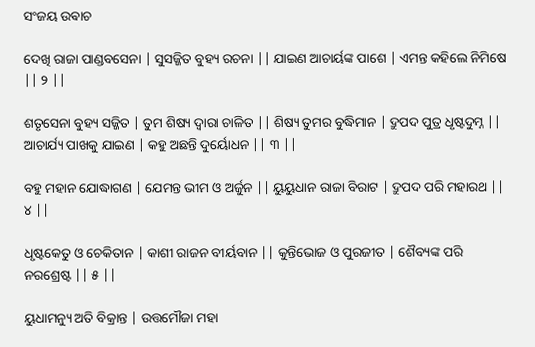ସଂଜୟ ଉଵାଚ

ଦେଖି ରାଜା ପାଣ୍ଡବସେନା | ସୁସଜ୍ଜିତ ବୁହ୍ୟ ରଚନା || ଯାଇଣ ଆଚାର୍ୟଙ୍କ ପାଶେ | ଏମନ୍ତ କହିଲେ ନିମିଷେ || ୨ ||

ଶତୃସେନା ବୁହ୍ୟ ସଜ୍ଜିତ | ତୁମ ଶିଷ୍ୟ ଦ୍ୱାରା ଚାଳିତ || ଶିଷ୍ୟ ତୁମର ବୁଦ୍ଧିମାନ | ଦ୍ରୁପଦ ପୁତ୍ର ଧୃଷ୍ଟଦୁମ୍ନ || ଆଚାର୍ଯ୍ୟ ପାଖକୁ ଯାଇଣ | କହୁ ଅଛନ୍ତି ଦୁର୍ୟୋଧନ || ୩ ||

ବହୁ ମହାନ ଯୋଦ୍ଧାଗଣ | ଯେମନ୍ତ ଭୀମ ଓ ଅର୍ଜୁନ || ୟୁୟୁଧାନ ରାଜା ବିରାଟ | ଦ୍ରୁପଦ ପରି ମହାରଥ || ୪ ||

ଧୃଷ୍ଟକେତୁ ଓ ଚେକିତାନ | କାଶୀ ରାଜନ ବୀର୍ୟବାନ || କୁନ୍ତିଭୋଜ ଓ ପୁରଜୀତ | ଶୈବ୍ୟଙ୍କ ପରି ନରଶ୍ରେଷ୍ଟ || ୫ ||

ୟୁଧାମନ୍ୟୁ ଅତି ବିକ୍ରାନ୍ତ | ଉତ୍ତମୌଜା ମହା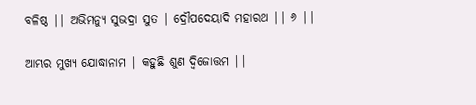ବଳିଷ୍ଠ || ଅଭିମନ୍ୟୁ ସୁଭଦ୍ରା ସୁତ | ଦ୍ରୌପଦେୟାଦି ମହାରଥ || ୬ ||

ଆମ୍ଭର ମୁଖ୍ୟ ଯୋଦ୍ଧାନାମ | କହୁଛି ଶୁଣ ଦ୍ଵିଜୋତ୍ତମ ||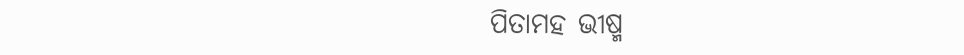ପିତାମହ ଭୀଷ୍ମ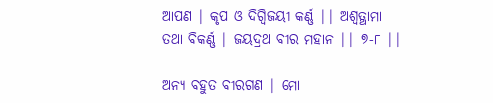ଆପଣ | କୃପ ଓ ଦିଗ୍ଵିଜୟୀ କର୍ଣ୍ଣ || ଅଶ୍ୱତ୍ଥାମା ତଥା ବିକର୍ଣ୍ଣ | ଜୟଦ୍ରଥ ବୀର ମହାନ || ୭-୮ ||

ଅନ୍ୟ ବହୁତ ବୀରଗଣ | ମୋ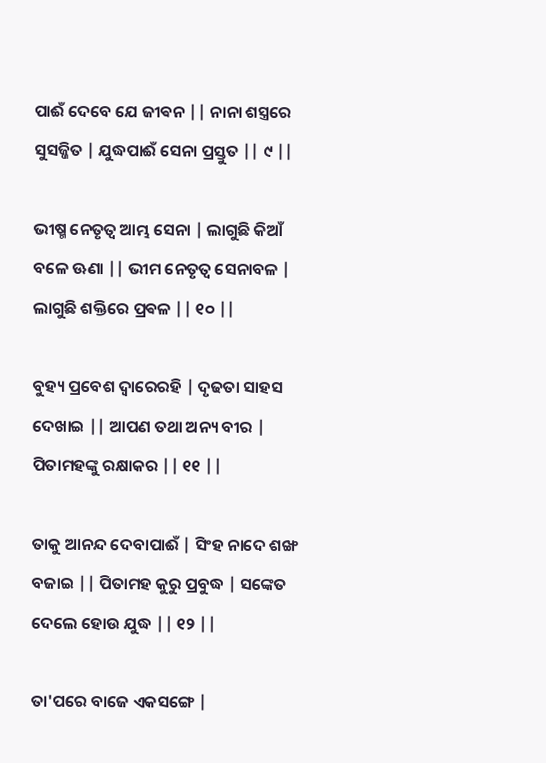ପାଈଁ ଦେବେ ଯେ ଜୀଵନ || ନାନା ଶସ୍ତ୍ରରେ ସୁସଜ୍ଜିତ | ଯୁଦ୍ଧପାଈଁ ସେନା ପ୍ରସ୍ତୁତ || ୯ ||

ଭୀଷ୍ମ ନେତୃତ୍ୱ ଆମ୍ଭ ସେନା | ଲାଗୁଛି କିଆଁ ବଳେ ଊଣା || ଭୀମ ନେତୃତ୍ୱ ସେନାବଳ | ଲାଗୁଛି ଶକ୍ତିରେ ପ୍ରଵଳ || ୧୦ ||

ବୁହ୍ୟ ପ୍ରବେଶ ଦ୍ୱାରେରହି | ଦୃଢତା ସାହସ ଦେଖାଇ || ଆପଣ ତଥା ଅନ୍ୟ ବୀର | ପିତାମହଙ୍କୁ ରକ୍ଷାକର || ୧୧ ||

ତାକୁ ଆନନ୍ଦ ଦେବାପାଈଁ | ସିଂହ ନାଦେ ଶଙ୍ଖ ବଜାଇ || ପିତାମହ କୁରୁ ପ୍ରବୁଦ୍ଧ | ସଙ୍କେତ ଦେଲେ ହୋଉ ଯୁଦ୍ଧ || ୧୨ ||

ତା'ପରେ ବାଜେ ଏକସଙ୍ଗେ |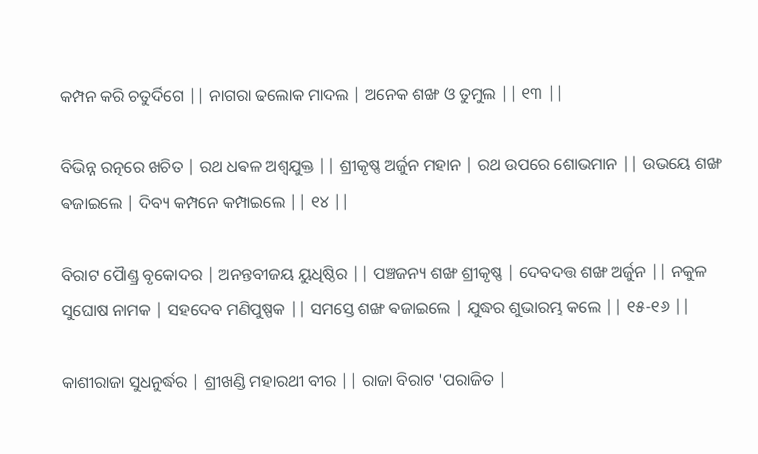କମ୍ପନ କରି ଚତୁର୍ଦିଗେ || ନାଗରା ଢଲୋକ ମାଦଲ | ଅନେକ ଶଙ୍ଖ ଓ ତୁମୁଲ || ୧୩ ||

ବିଭିନ୍ନ ରତ୍ନରେ ଖଚିତ | ରଥ ଧଵଳ ଅଶ୍ୱଯୁକ୍ତ || ଶ୍ରୀକୃଷ୍ଣ ଅର୍ଜୁନ ମହାନ | ରଥ ଉପରେ ଶୋଭମାନ || ଉଭୟେ ଶଙ୍ଖ ଵଜାଇଲେ | ଦିବ୍ୟ କମ୍ପନେ କମ୍ପାଇଲେ || ୧୪ ||

ବିରାଟ ପୋୖଣ୍ଡ୍ର ବୃକୋଦର | ଅନନ୍ତବୀଜୟ ୟୁଧିଷ୍ଠିର || ପଞ୍ଚଜନ୍ୟ ଶଙ୍ଖ ଶ୍ରୀକୃଷ୍ଣ | ଦେବଦତ୍ତ ଶଙ୍ଖ ଅର୍ଜୁନ || ନକୁଳ ସୁଘୋଷ ନାମକ | ସହଦେବ ମଣିପୁଷ୍ପକ || ସମସ୍ତେ ଶଙ୍ଖ ଵଜାଇଲେ | ଯୁଦ୍ଧର ଶୁଭାରମ୍ଭ କଲେ || ୧୫-୧୬ ||

କାଶୀରାଜା ସୁଧନୁର୍ଦ୍ଧର | ଶ୍ରୀଖଣ୍ଡି ମହାରଥୀ ବୀର || ରାଜା ବିରାଟ 'ପରାଜିତ |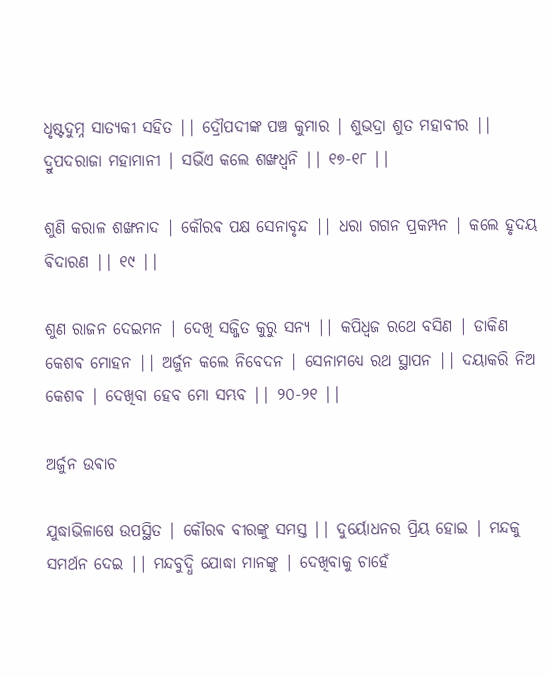ଧୃଷ୍ଟଦୁମ୍ନ ସାତ୍ୟକୀ ସହିତ || ଦ୍ରୌପଦୀଙ୍କ ପଞ୍ଚ କୁମାର | ଶୁଭଦ୍ରା ଶୁତ ମହାବୀର || ଦ୍ରୁପଦରାଜା ମହାମାନୀ | ସଭିଁଏ କଲେ ଶଙ୍ଖଧ୍ଵନି || ୧୭-୧୮ ||

ଶୁଣି କରାଳ ଶଙ୍ଖନାଦ | କୌରଵ ପକ୍ଷ ସେନାବୃନ୍ଦ || ଧରା ଗଗନ ପ୍ରକମ୍ପନ | କଲେ ହୃଦୟ ଵିଦାରଣ || ୧୯ ||

ଶୁଣ ରାଜନ ଦେଇମନ | ଦେଖି ସଜ୍ଜିତ କୁରୁ ସନ୍ୟ || କପିଧ୍ଵଜ ରଥେ ବସିଣ | ଡାକିଣ କେଶଵ ମୋହନ || ଅର୍ଜୁନ କଲେ ନିବେଦନ | ସେନାମଧ୍ୟେ ରଥ ସ୍ଥାପନ || ଦୟାକରି ନିଅ କେଶଵ | ଦେଖିବା ହେବ ମୋ ସମ୍ଭବ || ୨୦-୨୧ ||

ଅର୍ଜୁନ ଉଵାଚ

ଯୁଦ୍ଧାଭିଳାଷେ ଉପସ୍ଥିତ | କୌରଵ ବୀରଙ୍କୁ ସମସ୍ତ || ଦୁର୍ୟୋଧନର ପ୍ରିୟ ହୋଇ | ମନ୍ଦକୁ ସମର୍ଥନ ଦେଇ || ମନ୍ଦବୁଦ୍ଧି ଯୋଦ୍ଧା ମାନଙ୍କୁ | ଦେଖିବାକୁ ଚାହେଁ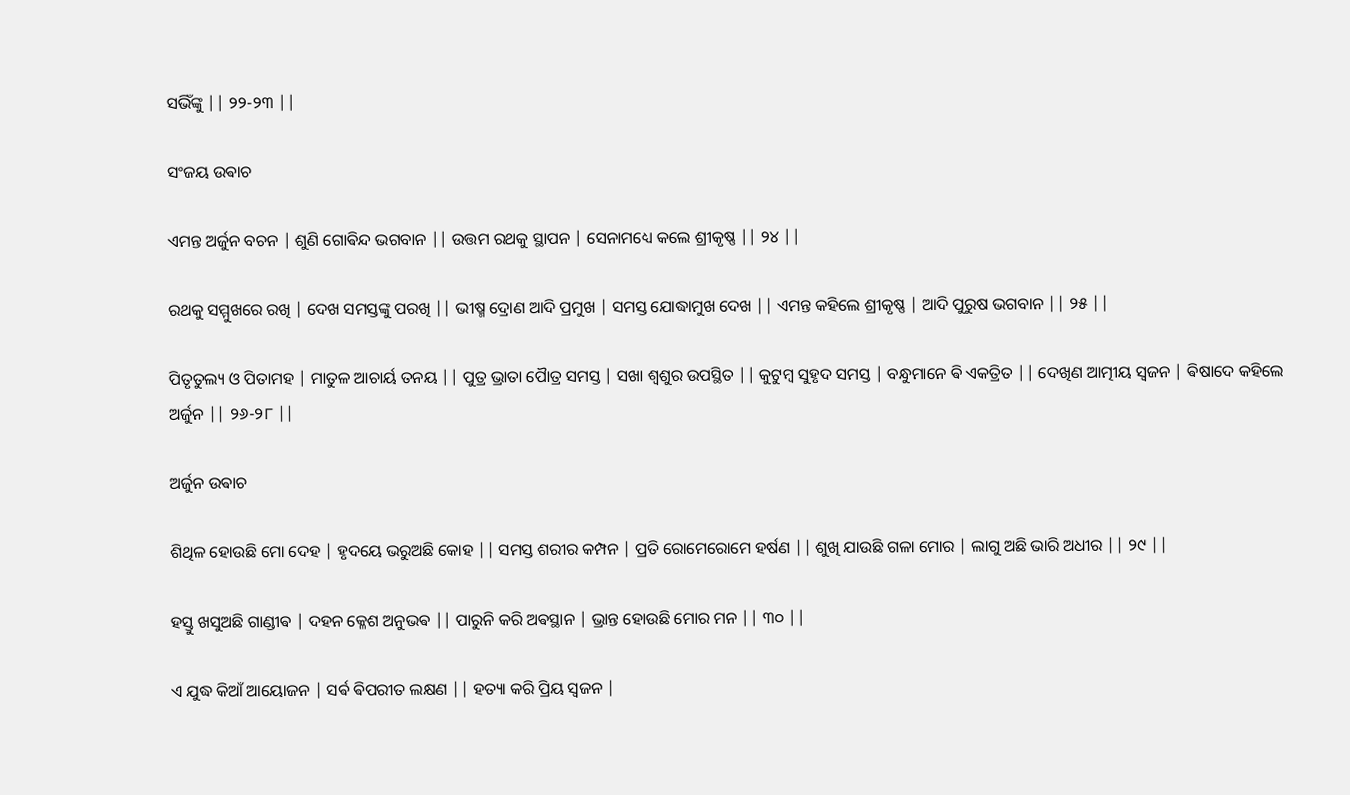ସଭିଁଙ୍କୁ || ୨୨-୨୩ ||

ସଂଜୟ ଉଵାଚ

ଏମନ୍ତ ଅର୍ଜୁନ ବଚନ | ଶୁଣି ଗୋଵିନ୍ଦ ଭଗବାନ || ଉତ୍ତମ ରଥକୁ ସ୍ଥାପନ | ସେନାମଧ୍ୟେ କଲେ ଶ୍ରୀକୃଷ୍ଣ || ୨୪ ||

ରଥକୁ ସମ୍ମୁଖରେ ରଖି | ଦେଖ ସମସ୍ତଙ୍କୁ ପରଖି || ଭୀଷ୍ମ ଦ୍ରୋଣ ଆଦି ପ୍ରମୁଖ | ସମସ୍ତ ଯୋଦ୍ଧାମୁଖ ଦେଖ || ଏମନ୍ତ କହିଲେ ଶ୍ରୀକୃଷ୍ଣ | ଆଦି ପୁରୁଷ ଭଗବାନ || ୨୫ ||

ପିତୃତୁଲ୍ୟ ଓ ପିତାମହ | ମାତୁଳ ଆଚାର୍ୟ ତନୟ || ପୁତ୍ର ଭ୍ରାତା ପୋୖତ୍ର ସମସ୍ତ | ସଖା ଶ୍ୱଶୁର ଉପସ୍ଥିତ || କୁଟୁମ୍ବ ସୁହୃଦ ସମସ୍ତ | ବନ୍ଧୁମାନେ ଵି ଏକତ୍ରିତ || ଦେଖିଣ ଆତ୍ମୀୟ ସ୍ଵଜନ | ଵିଷାଦେ କହିଲେ ଅର୍ଜୁନ || ୨୬-୨୮ ||

ଅର୍ଜୁନ ଉଵାଚ

ଶିଥିଳ ହୋଉଛି ମୋ ଦେହ | ହୃଦୟେ ଭରୁଅଛି କୋହ || ସମସ୍ତ ଶରୀର କମ୍ପନ | ପ୍ରତି ରୋମେରୋମେ ହର୍ଷଣ || ଶୁଖି ଯାଉଛି ଗଳା ମୋର | ଲାଗୁ ଅଛି ଭାରି ଅଧୀର || ୨୯ ||

ହସ୍ତୁ ଖସୁଅଛି ଗାଣ୍ଡୀଵ | ଦହନ କ୍ଳେଶ ଅନୁଭଵ || ପାରୁନି କରି ଅଵସ୍ଥାନ | ଭ୍ରାନ୍ତ ହୋଉଛି ମୋର ମନ || ୩୦ ||

ଏ ଯୁଦ୍ଧ କିଆଁ ଆୟୋଜନ | ସର୍ଵ ଵିପରୀତ ଲକ୍ଷଣ || ହତ୍ୟା କରି ପ୍ରିୟ ସ୍ଵଜନ |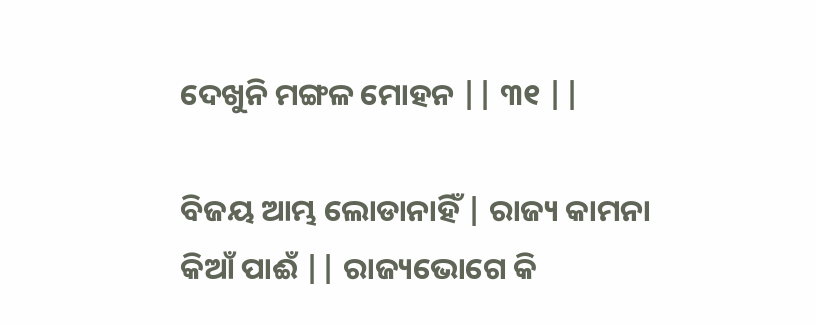ଦେଖୁନି ମଙ୍ଗଳ ମୋହନ || ୩୧ ||

ବିଜୟ ଆମ୍ଭ ଲୋଡାନାହିଁ | ରାଜ୍ୟ କାମନା କିଆଁ ପାଈଁ || ରାଜ୍ୟଭୋଗେ କି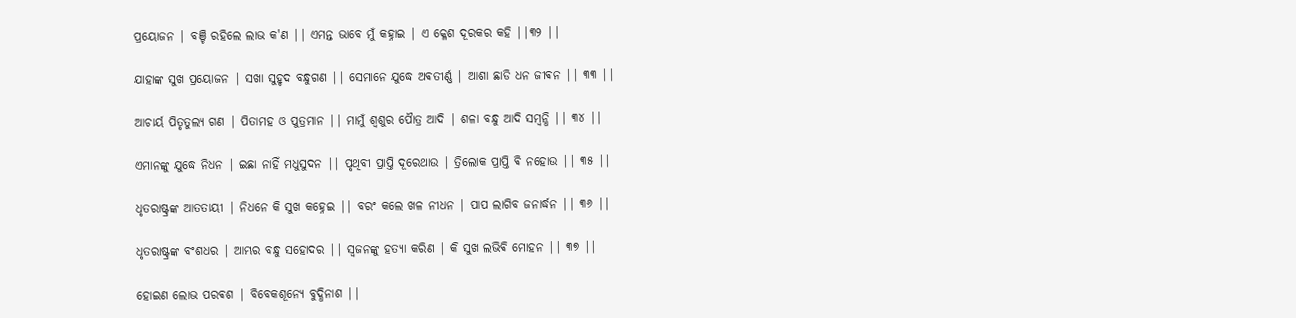ପ୍ରୟୋଜନ | ବଞ୍ଚି ରହିଲେ ଲାଭ କ'ଣ || ଏମନ୍ତ ଭାବେ ମୁଁ କହ୍ନାଇ | ଏ କ୍ଳେଶ ଦୂରକର କହି ||୩୨ ||

ଯାହାଙ୍କ ସୁଖ ପ୍ରୟୋଜନ | ସଖା ସୁହୃଦ ବନ୍ଧୁଗଣ || ସେମାନେ ଯୁଦ୍ଧେ ଅଵତୀର୍ଣ୍ଣ | ଆଶା ଛାଡି ଧନ ଜୀଵନ || ୩୩ ||

ଆଚାର୍ୟ ପିତୃତୁଲ୍ୟ ଗଣ | ପିତାମହ ଓ ପୁତ୍ରମାନ || ମାମୁଁ ଶ୍ୱଶୁର ପୋୖତ୍ର ଆଦି | ଶଳା ବନ୍ଧୁ ଆଦି ସମ୍ଵନ୍ଧି || ୩୪ ||

ଏମାନଙ୍କୁ ଯୁଦ୍ଧେ ନିଧନ | ଇଛା ନାହିଁ ମଧୁସୁଦନ || ପୃଥିବୀ ପ୍ରାପ୍ତି ଦୂରେଥାଉ | ତ୍ରିଲୋକ ପ୍ରାପ୍ତି ଵି ନହୋଉ || ୩୫ ||

ଧୃତରାଷ୍ଟ୍ରଙ୍କ ଆତତାୟୀ | ନିଧନେ କି ସୁଖ କହ୍ନେଇ || ବରଂ କଲେ ଖଳ ନୀଧନ | ପାପ ଲାଗିବ ଜନାର୍ଦ୍ଧନ || ୩୬ ||

ଧୃତରାଷ୍ଟ୍ରଙ୍କ ବଂଶଧର | ଆମ୍ଭର ବନ୍ଧୁ ସହୋଦର || ସ୍ଵଜନଙ୍କୁ ହତ୍ୟା କରିଣ | କି ସୁଖ ଲଭିଵି ମୋହନ || ୩୭ ||

ହୋଇଣ ଲୋଭ ପରଵଶ | ବିବେକଶୂନ୍ୟେ ବୁଦ୍ଧିନାଶ ||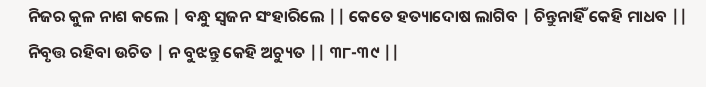ନିଜର କୁଳ ନାଶ କଲେ | ବନ୍ଧୁ ସ୍ଵଜନ ସଂହାରିଲେ || କେତେ ହତ୍ୟାଦୋଷ ଲାଗିବ | ଚିନ୍ତୁନାହିଁ କେହି ମାଧବ || ନିବୃତ୍ତ ରହିବା ଉଚିତ | ନ ବୁଝନ୍ତୁ କେହି ଅଚ୍ୟୁତ || ୩୮-୩୯ ||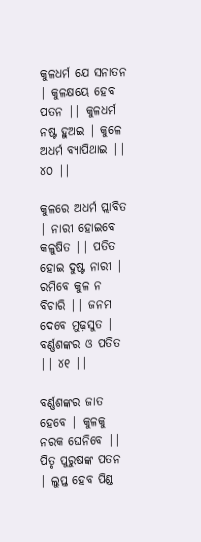କୁଳଧର୍ମ ଯେ ସନାତନ | କୁଳକ୍ଷୟେ ହେବ ପତନ || କୁଳଧର୍ମ ନଷ୍ଟ ହୁଅଇ | କୁଳେ ଅଧର୍ମ ବ୍ୟାପିଥାଇ || ୪୦ ||

କୁଳରେ ଅଧର୍ମ ପ୍ଲାବିତ | ନାରୀ ହୋଇବେ କଳୁଷିତ || ପତିତ ହୋଇ ଦୁଷ୍ଟ ନାରୀ | ରମିବେ କୁଳ ନ ବିଚାରି || ଜନମ ଦେବେ ମୁଢ଼ସୁତ | ବର୍ଣ୍ଣଶଙ୍କର ଓ ପତିତ || ୪୧ ||

ବର୍ଣ୍ଣଶଙ୍କର ଜାତ ହେବେ | କୁଳକୁ ନରକ ଘେନିବେ || ପିତୃ ପୁରୁଷଙ୍କ ପତନ | ଲୁପ୍ତ ହେବ ପିଣ୍ଡ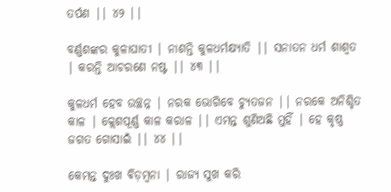ତର୍ପଣ || ୪୨ ||

ବର୍ଣ୍ଣଶଙ୍କର କୁଳାଘାତୀ | ନାଶନ୍ତି କୁଳଧର୍ମକ୍ଷ୍ୟାତି || ସନାତନ ଧର୍ମ ଶାଶ୍ୱତ | କରନ୍ତି ଆଚରଣେ ନଷ୍ଟ || ୪୩ ||

କୁଳଧର୍ମ ହେବ ଉଚ୍ଛନ୍ନ | ନରକ ଭୋଗିବେ ଚ୍ୟୁତଜନ || ନରକେ ଅନିଶ୍ଚିତ କାଳ | କ୍ଲେଶପୂର୍ଣ୍ଣ କାଳ କରାଳ || ଏମନ୍ତ ଶୁଣିଅଛି ମୁହିଁ | ହେ କୃଷ୍ଣ ଜଗତ ଗୋସାଇଁ || ୪୪ ||

କେମନ୍ତ ଦୁଃଖ ଵିଡ଼ମ୍ଵନା | ରାଜ୍ୟ ସୁଖ କରି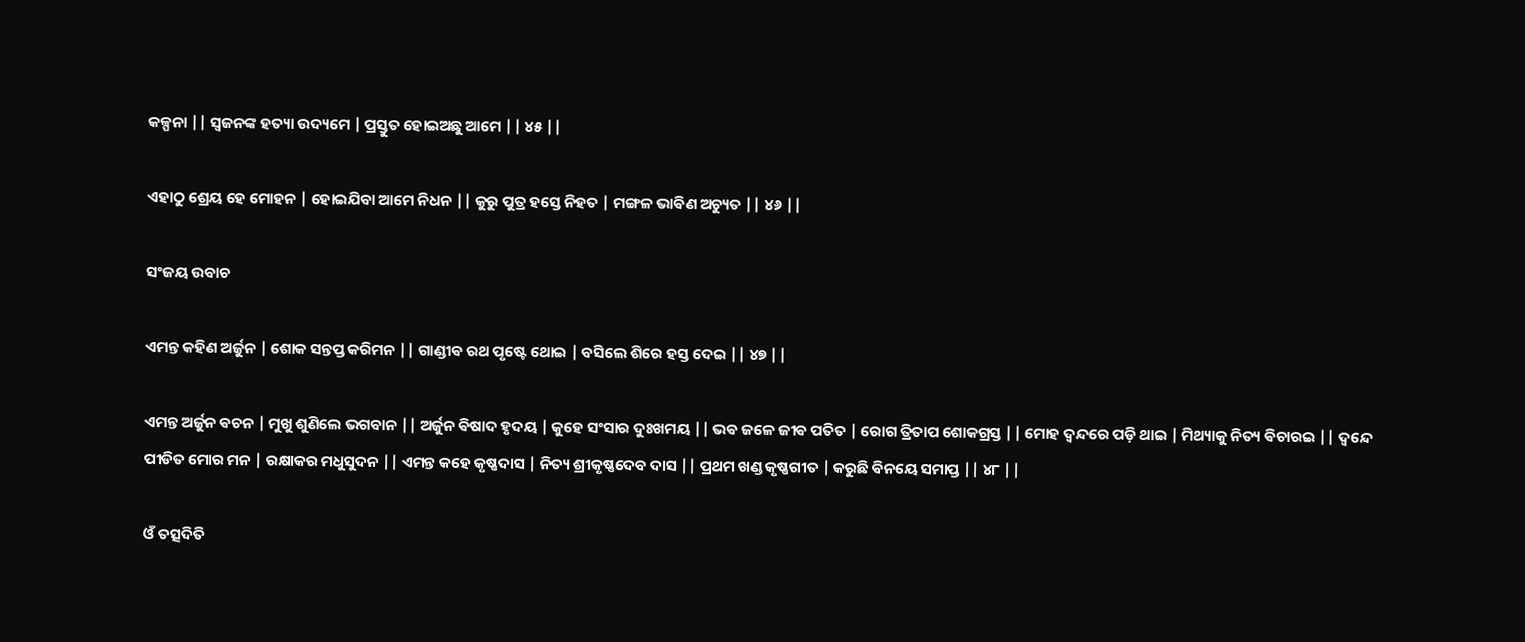କଳ୍ପନା || ସ୍ଵଜନଙ୍କ ହତ୍ୟା ଉଦ୍ୟମେ | ପ୍ରସ୍ତୁତ ହୋଇଅଛୁ ଆମେ || ୪୫ ||

ଏହାଠୁ ଶ୍ରେୟ ହେ ମୋହନ | ହୋଇଯିବା ଆମେ ନିଧନ || କୁରୁ ପୁତ୍ର ହସ୍ତେ ନିହତ | ମଙ୍ଗଳ ଭାଵିଣ ଅଚ୍ୟୁତ || ୪୬ ||

ସଂଜୟ ଉବାଚ

ଏମନ୍ତ କହିଣ ଅର୍ଜୁନ | ଶୋକ ସନ୍ତପ୍ତ କରିମନ || ଗାଣ୍ଡୀଵ ରଥ ପୃଷ୍ଟେ ଥୋଇ | ବସିଲେ ଶିରେ ହସ୍ତ ଦେଇ || ୪୭ ||

ଏମନ୍ତ ଅର୍ଜୁନ ଵଚନ | ମୁଖୁ ଶୁଣିଲେ ଭଗବାନ || ଅର୍ଜୁନ ଵିଷାଦ ହୃଦୟ | କୁହେ ସଂସାର ଦୁଃଖମୟ || ଭଵ ଜଳେ ଜୀଵ ପତିତ | ରୋଗ ତ୍ରିତାପ ଶୋକଗ୍ରସ୍ତ || ମୋହ ଦ୍ଵନ୍ଦରେ ପଡ଼ି ଥାଇ | ମିଥ୍ୟାକୁ ନିତ୍ୟ ଵିଚାରଇ || ଦ୍ଵନ୍ଦେ ପୀଡିତ ମୋର ମନ | ରକ୍ଷାକର ମଧୁସୁଦନ || ଏମନ୍ତ କହେ କୃଷ୍ଣଦାସ | ନିତ୍ୟ ଶ୍ରୀକୃଷ୍ଣଦେବ ଦାସ || ପ୍ରଥମ ଖଣ୍ଡ କୃଷ୍ଣଗୀତ | କରୁଛି ଵିନୟେ ସମାପ୍ତ || ୪୮ ||

ଓଁ ତତ୍ସଦିତି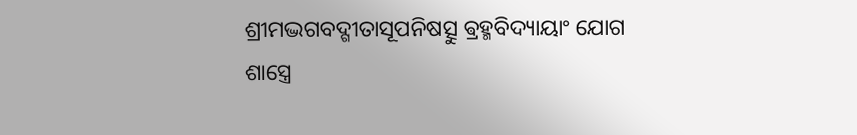ଶ୍ରୀମଦ୍ଭଗବଦ୍ଗୀତାସୂପନିଷତ୍ସୁ ଵ୍ରହ୍ମବିଦ୍ୟାୟାଂ ଯୋଗ ଶାସ୍ତ୍ରେ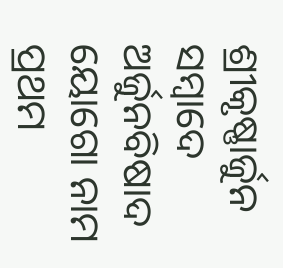ଶ୍ରୀକୃଷ୍ଣାର୍ଜୁନ ସମ୍ବାଦେ ଅର୍ଜୁନବିଷାଦ ୟୋଗୋ ନାମ ପ୍ରଥମ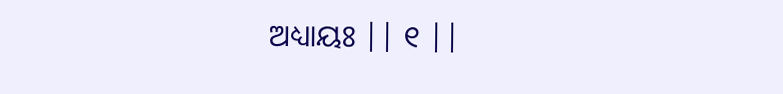ଅଧ୍ୟାୟଃ || ୧ ||